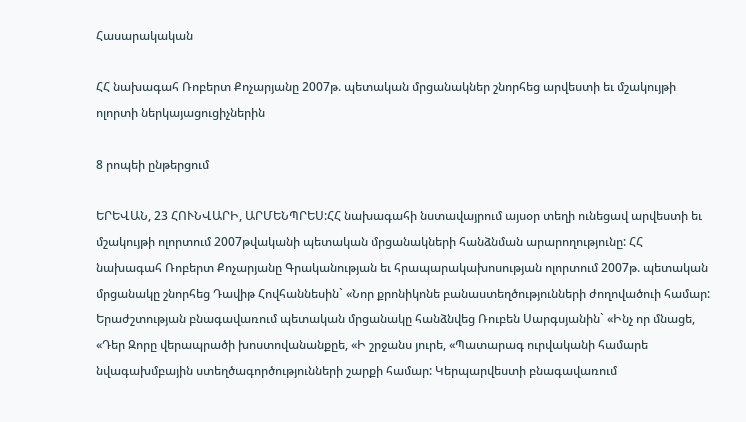Հասարակական

ՀՀ նախագահ Ռոբերտ Քոչարյանը 2007թ. պետական մրցանակներ շնորհեց արվեստի եւ մշակույթի ոլորտի ներկայացուցիչներին

8 րոպեի ընթերցում

ԵՐԵՎԱՆ, 23 ՀՈՒՆՎԱՐԻ, ԱՐՄԵՆՊՐԵՍ:ՀՀ նախագահի նստավայրում այսօր տեղի ունեցավ արվեստի եւ մշակույթի ոլորտում 2007թվականի պետական մրցանակների հանձնման արարողությունը: ՀՀ նախագահ Ռոբերտ Քոչարյանը Գրականության եւ հրապարակախոսության ոլորտում 2007թ. պետական մրցանակը շնորհեց Դավիթ Հովհաննեսին` «Նոր քրոնիկոնե բանաստեղծությունների ժողովածուի համար: Երաժշտության բնագավառում պետական մրցանակը հանձնվեց Ռուբեն Սարգսյանին` «Ինչ որ մնացե, «Դեր Զորը վերապրածի խոստովանանքըե, «Ի շրջանս յուրե, «Պատարագ ուրվականի համարե նվագախմբային ստեղծագործությունների շարքի համար: Կերպարվեստի բնագավառում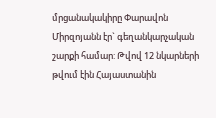մրցանակակիրը Փարավոն Միրզոյանն էր` գեղանկարչական շարքի համար: Թվով 12 նկարների թվում էին Հայաստանին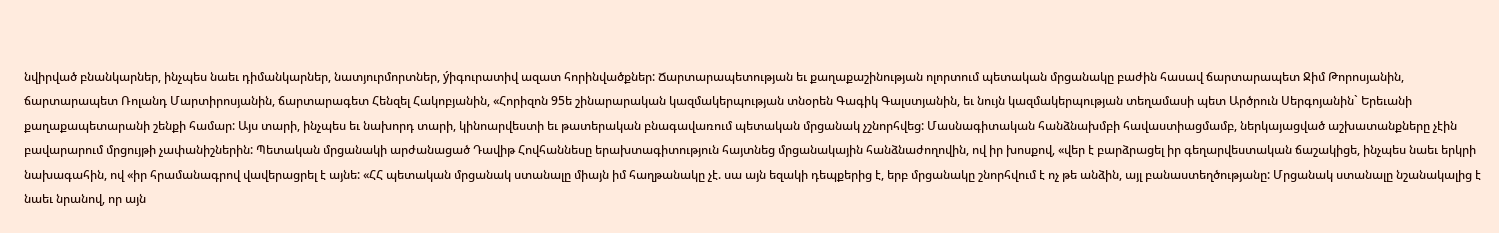նվիրված բնանկարներ, ինչպես նաեւ դիմանկարներ, նատյուրմորտներ, ýիգուրատիվ ազատ հորինվածքներ: Ճարտարապետության եւ քաղաքաշինության ոլորտում պետական մրցանակը բաժին հասավ ճարտարապետ Ջիմ Թորոսյանին, ճարտարապետ Ռոլանդ Մարտիրոսյանին, ճարտարագետ Հենզել Հակոբյանին, «Հորիզոն 95ե շինարարական կազմակերպության տնօրեն Գագիկ Գալստյանին, եւ նույն կազմակերպության տեղամասի պետ Արծրուն Սերգոյանին` Երեւանի քաղաքապետարանի շենքի համար: Այս տարի, ինչպես եւ նախորդ տարի, կինոարվեստի եւ թատերական բնագավառում պետական մրցանակ չշնորհվեց: Մասնագիտական հանձնախմբի հավաստիացմամբ, ներկայացված աշխատանքները չէին բավարարում մրցույթի չափանիշներին: Պետական մրցանակի արժանացած Դավիթ Հովհաննեսը երախտագիտություն հայտնեց մրցանակային հանձնաժողովին, ով իր խոսքով, «վեր է բարձրացել իր գեղարվեստական ճաշակիցե, ինչպես նաեւ երկրի նախագահին, ով «իր հրամանագրով վավերացրել է այնե: «ՀՀ պետական մրցանակ ստանալը միայն իմ հաղթանակը չէ. սա այն եզակի դեպքերից է, երբ մրցանակը շնորհվում է ոչ թե անձին, այլ բանաստեղծությանը: Մրցանակ ստանալը նշանակալից է նաեւ նրանով, որ այն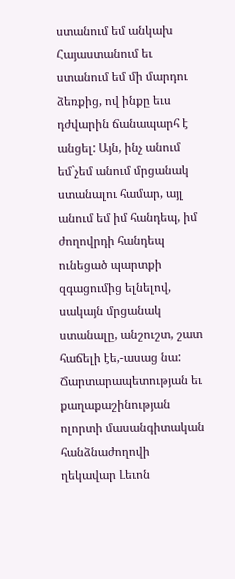ստանում եմ անկախ Հայաստանում եւ ստանում եմ մի մարդու ձեռքից, ով ինքը եւս դժվարին ճանապարհ է անցել: Այն, ինչ անում եմ`չեմ անում մրցանակ ստանալու համար, այլ անում եմ իմ հանդեպ, իմ ժողովրդի հանդեպ ունեցած պարտքի զգացումից ելնելով, սակայն մրցանակ ստանալը, անշուշտ, շատ հաճելի էե,-ասաց նա: Ճարտարապետության եւ քաղաքաշինության ոլորտի մասանգիտական հանձնաժողովի ղեկավար Լեւոն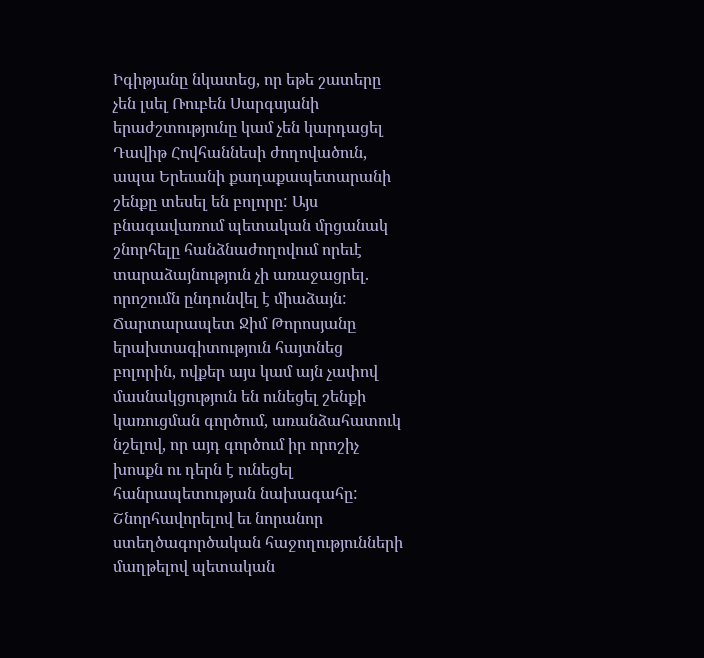Իգիթյանը նկատեց, որ եթե շատերը չեն լսել Ռուբեն Սարգսյանի երաժշտությունը կամ չեն կարդացել Դավիթ Հովհաննեսի ժողովածուն, ապա Երեւանի քաղաքապետարանի շենքը տեսել են բոլորը: Այս բնագավառում պետական մրցանակ շնորհելը հանձնաժողովում որեւէ տարաձայնություն չի առաջացրել. որոշումն ընդունվել է միաձայն: Ճարտարապետ Ջիմ Թորոսյանը երախտագիտություն հայտնեց բոլորին, ովքեր այս կամ այն չափով մասնակցություն են ունեցել շենքի կառուցման գործում, առանձահատուկ նշելով, որ այդ գործում իր որոշիչ խոսքն ու դերն է ունեցել հանրապետության նախագահը: Շնորհավորելով եւ նորանոր ստեղծագործական հաջողությունների մաղթելով պետական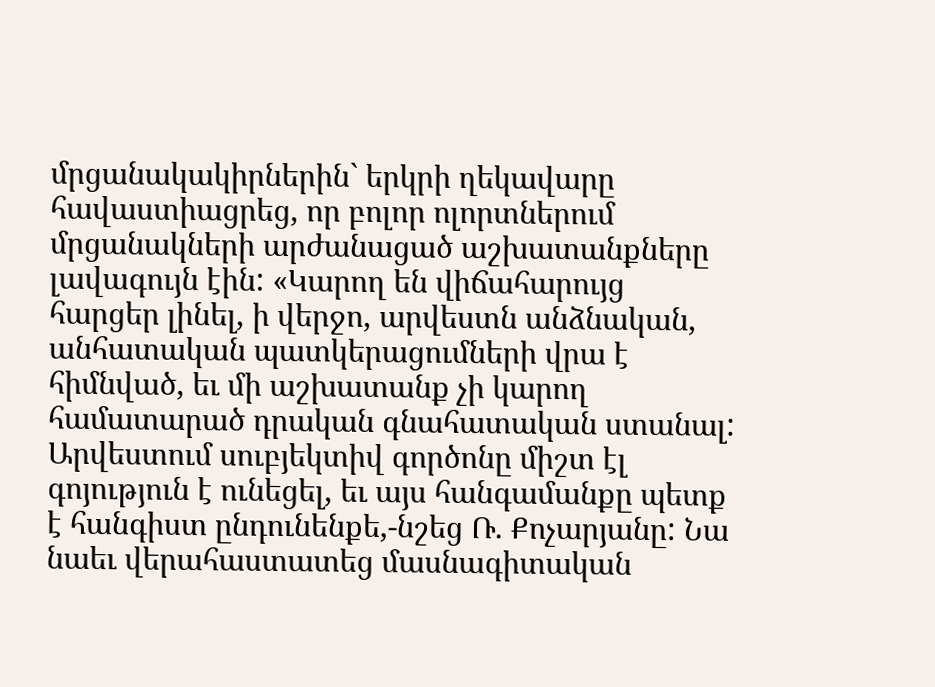մրցանակակիրներին` երկրի ղեկավարը հավաստիացրեց, որ բոլոր ոլորտներում մրցանակների արժանացած աշխատանքները լավագույն էին: «Կարող են վիճահարույց հարցեր լինել, ի վերջո, արվեստն անձնական, անհատական պատկերացումների վրա է հիմնված, եւ մի աշխատանք չի կարող համատարած դրական գնահատական ստանալ: Արվեստում սուբյեկտիվ գործոնը միշտ էլ գոյություն է ունեցել, եւ այս հանգամանքը պետք է հանգիստ ընդունենքե,-նշեց Ռ. Քոչարյանը: Նա նաեւ վերահաստատեց մասնագիտական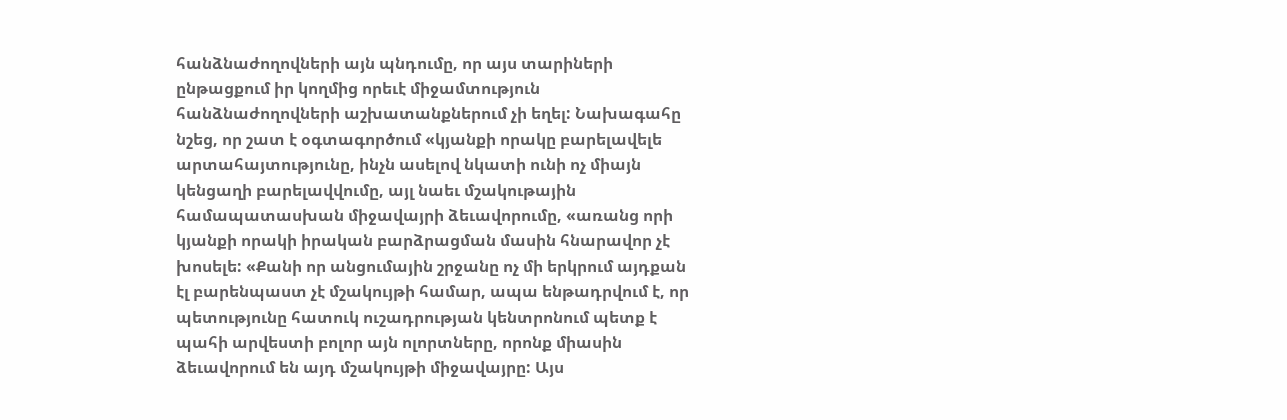հանձնաժողովների այն պնդումը, որ այս տարիների ընթացքում իր կողմից որեւէ միջամտություն հանձնաժողովների աշխատանքներում չի եղել: Նախագահը նշեց, որ շատ է օգտագործում «կյանքի որակը բարելավելե արտահայտությունը, ինչն ասելով նկատի ունի ոչ միայն կենցաղի բարելավվումը, այլ նաեւ մշակութային համապատասխան միջավայրի ձեւավորումը, «առանց որի կյանքի որակի իրական բարձրացման մասին հնարավոր չէ խոսելե: «Քանի որ անցումային շրջանը ոչ մի երկրում այդքան էլ բարենպաստ չէ մշակույթի համար, ապա ենթադրվում է, որ պետությունը հատուկ ուշադրության կենտրոնում պետք է պահի արվեստի բոլոր այն ոլորտները, որոնք միասին ձեւավորում են այդ մշակույթի միջավայրը: Այս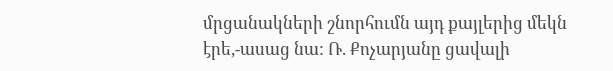մրցանակների շնորհումն այդ քայլերից մեկն էրե,-ասաց նա: Ռ. Քոչարյանը ցավալի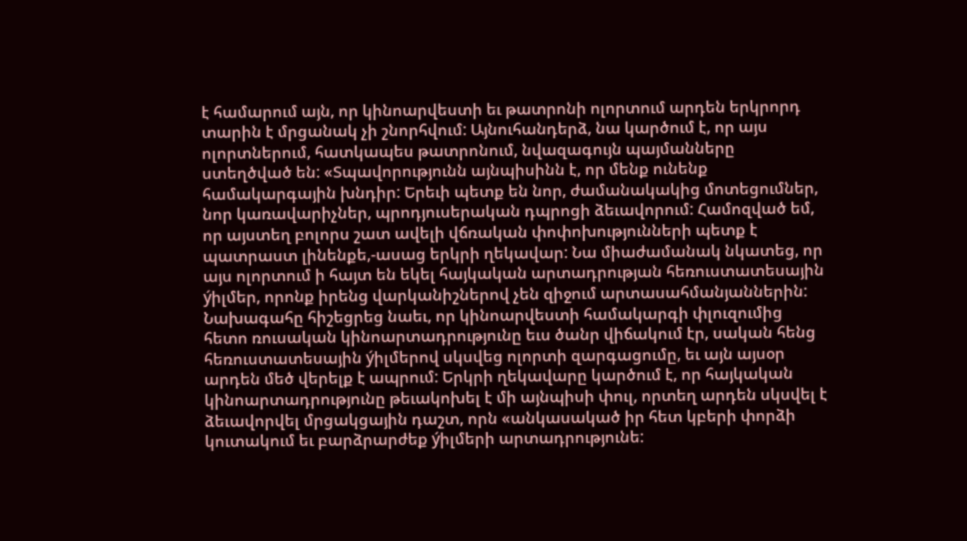է համարում այն, որ կինոարվեստի եւ թատրոնի ոլորտում արդեն երկրորդ տարին է մրցանակ չի շնորհվում: Այնուհանդերձ, նա կարծում է, որ այս ոլորտներում, հատկապես թատրոնում, նվազագույն պայմանները ստեղծված են: «Տպավորությունն այնպիսինն է, որ մենք ունենք համակարգային խնդիր: Երեւի պետք են նոր, ժամանակակից մոտեցումներ, նոր կառավարիչներ, պրոդյուսերական դպրոցի ձեւավորում: Համոզված եմ, որ այստեղ բոլորս շատ ավելի վճռական փոփոխությունների պետք է պատրաստ լինենքե,-ասաց երկրի ղեկավար: Նա միաժամանակ նկատեց, որ այս ոլորտում ի հայտ են եկել հայկական արտադրության հեռուստատեսային ýիլմեր, որոնք իրենց վարկանիշներով չեն զիջում արտասահմանյաններին: Նախագահը հիշեցրեց նաեւ, որ կինոարվեստի համակարգի փլուզումից հետո ռուսական կինոարտադրությունը եւս ծանր վիճակում էր, սական հենց հեռուստատեսային ýիլմերով սկսվեց ոլորտի զարգացումը, եւ այն այսօր արդեն մեծ վերելք է ապրում: Երկրի ղեկավարը կարծում է, որ հայկական կինոարտադրությունը թեւակոխել է մի այնպիսի փուլ, որտեղ արդեն սկսվել է ձեւավորվել մրցակցային դաշտ, որն «անկասակած իր հետ կբերի փորձի կուտակում եւ բարձրարժեք ýիլմերի արտադրությունե: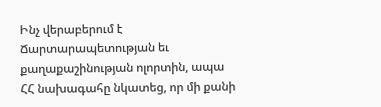Ինչ վերաբերում է Ճարտարապետության եւ քաղաքաշինության ոլորտին, ապա ՀՀ նախագահը նկատեց, որ մի քանի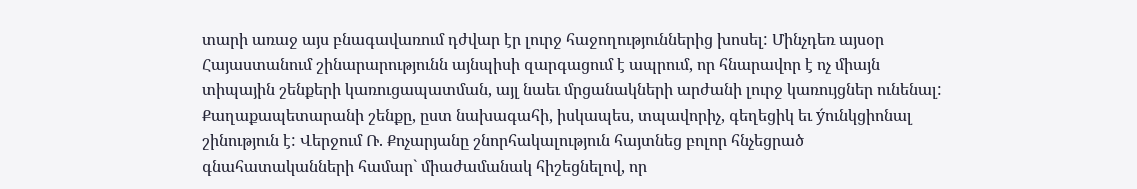տարի առաջ այս բնագավառում դժվար էր լուրջ հաջողություններից խոսել: Մինչդեռ այսօր Հայաստանում շինարարությունն այնպիսի զարգացում է ապրում, որ հնարավոր է ոչ միայն տիպային շենքերի կառուցապատման, այլ նաեւ մրցանակների արժանի լուրջ կառույցներ ունենալ: Քաղաքապետարանի շենքը, ըստ նախագահի, իսկապես, տպավորիչ, գեղեցիկ եւ ýունկցիոնալ շինություն է: Վերջում Ռ. Քոչարյանը շնորհակալություն հայտնեց բոլոր հնչեցրած գնահատականների համար` միաժամանակ հիշեցնելով, որ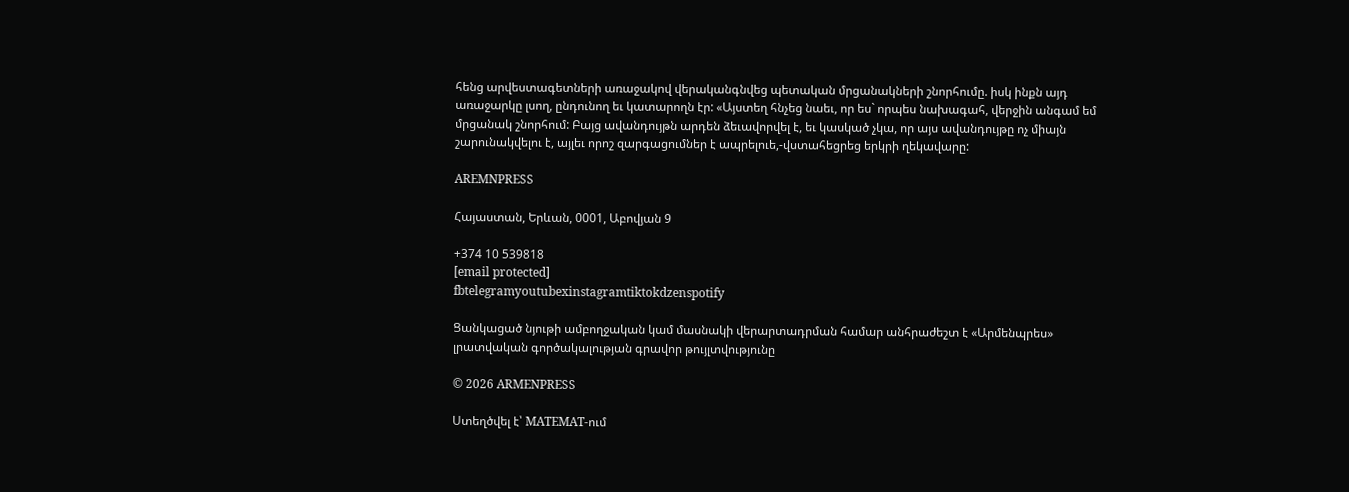հենց արվեստագետների առաջակով վերականգնվեց պետական մրցանակների շնորհումը. իսկ ինքն այդ առաջարկը լսող, ընդունող եւ կատարողն էր: «Այստեղ հնչեց նաեւ, որ ես` որպես նախագահ, վերջին անգամ եմ մրցանակ շնորհում: Բայց ավանդույթն արդեն ձեւավորվել է, եւ կասկած չկա, որ այս ավանդույթը ոչ միայն շարունակվելու է, այլեւ որոշ զարգացումներ է ապրելուե,-վստահեցրեց երկրի ղեկավարը:

AREMNPRESS

Հայաստան, Երևան, 0001, Աբովյան 9

+374 10 539818
[email protected]
fbtelegramyoutubexinstagramtiktokdzenspotify

Ցանկացած նյութի ամբողջական կամ մասնակի վերարտադրման համար անհրաժեշտ է «Արմենպրես» լրատվական գործակալության գրավոր թույլտվությունը

© 2026 ARMENPRESS

Ստեղծվել է՝ MATEMAT-ում